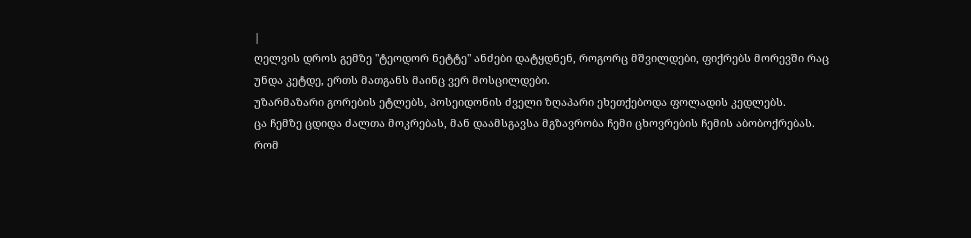|
ღელვის დროს გემზე "ტეოდორ ნეტტე" ანძები დატყდნენ, როგორც მშვილდები, ფიქრებს მორევში რაც უნდა კეტდე, ერთს მათგანს მაინც ვერ მოსცილდები.
უზარმაზარი გორების ეტლებს, პოსეიდონის ძველი ზღაპარი ეხეთქებოდა ფოლადის კედლებს.
ცა ჩემზე ცდიდა ძალთა მოკრებას, მან დაამსგავსა მგზავრობა ჩემი ცხოვრების ჩემის აბობოქრებას.
რომ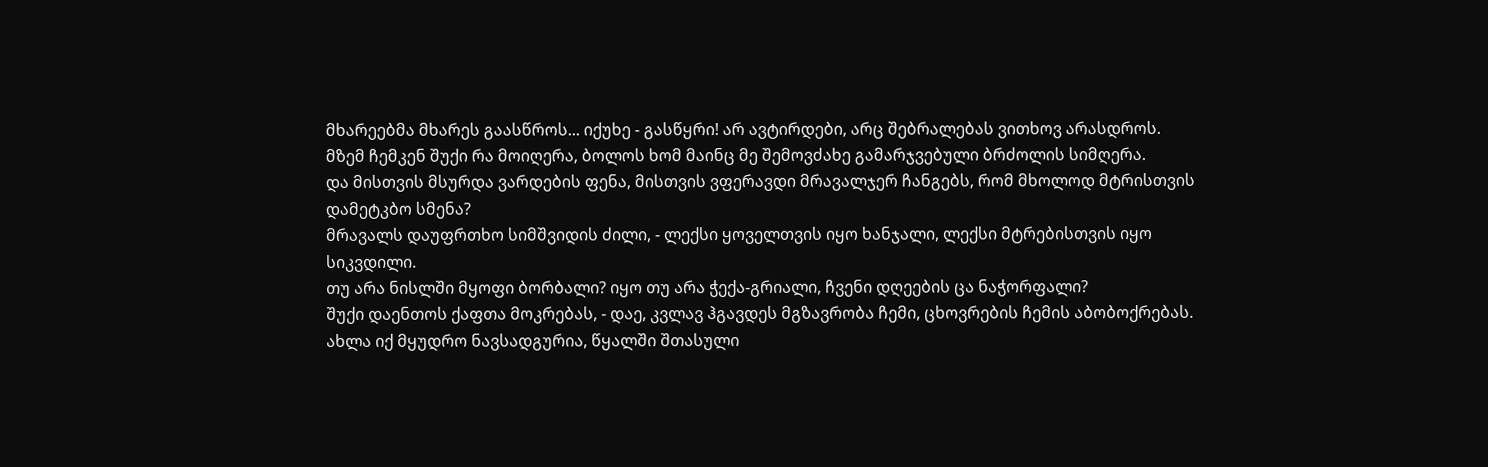მხარეებმა მხარეს გაასწროს... იქუხე - გასწყრი! არ ავტირდები, არც შებრალებას ვითხოვ არასდროს.
მზემ ჩემკენ შუქი რა მოიღერა, ბოლოს ხომ მაინც მე შემოვძახე გამარჯვებული ბრძოლის სიმღერა.
და მისთვის მსურდა ვარდების ფენა, მისთვის ვფერავდი მრავალჯერ ჩანგებს, რომ მხოლოდ მტრისთვის დამეტკბო სმენა?
მრავალს დაუფრთხო სიმშვიდის ძილი, - ლექსი ყოველთვის იყო ხანჯალი, ლექსი მტრებისთვის იყო სიკვდილი.
თუ არა ნისლში მყოფი ბორბალი? იყო თუ არა ჭექა-გრიალი, ჩვენი დღეების ცა ნაჭორფალი?
შუქი დაენთოს ქაფთა მოკრებას, - დაე, კვლავ ჰგავდეს მგზავრობა ჩემი, ცხოვრების ჩემის აბობოქრებას.
ახლა იქ მყუდრო ნავსადგურია, წყალში შთასული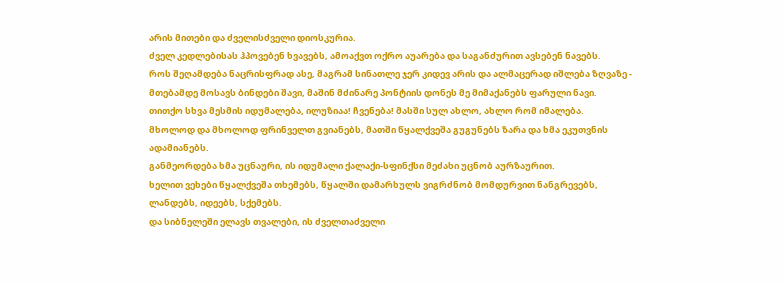არის მითები და ძველისძველი დიოსკურია.
ძველ კედლებისას ჰპოვებენ ხვავებს, ამოაქვთ ოქრო აუარება და საგანძურით ავსებენ ნავებს.
როს შეღამდება ნაცრისფრად ასე, მაგრამ სინათლე ჯერ კიდევ არის და ალმაცერად იშლება ზღვაზე -
მთებამდე მოსავს ბინდები შავი, მაშინ მძინარე პონტიის დონეს მე მიმაქანებს ფარული ნავი.
თითქო სხვა მესმის იდუმალება, ილუზიაა! ჩვენება! მასში სულ ახლო, ახლო რომ იმალება.
მხოლოდ და მხოლოდ ფრინველთ გვიანებს, მათში წყალქვეშა გუგუნებს ზარა და ხმა ეკუთვნის ადამიანებს.
განმეორდება ხმა უცნაური, ის იდუმალი ქალაქი-სფინქსი მეძახი უცნობ აურზაურით.
ხელით ვეხები წყალქვეშა თხემებს, წყალში დამარხულს ვიგრძნობ მომდურვით ნანგრევებს, ლანდებს, იდეებს, სქემებს.
და სიბნელეში ელავს თვალები, ის ძველთაძველი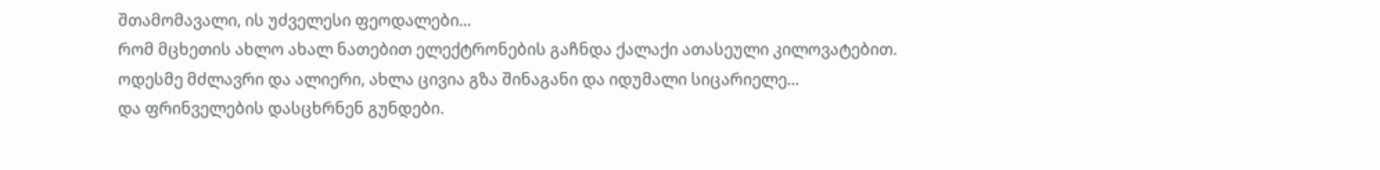შთამომავალი, ის უძველესი ფეოდალები...
რომ მცხეთის ახლო ახალ ნათებით ელექტრონების გაჩნდა ქალაქი ათასეული კილოვატებით.
ოდესმე მძლავრი და ალიერი, ახლა ცივია გზა შინაგანი და იდუმალი სიცარიელე...
და ფრინველების დასცხრნენ გუნდები.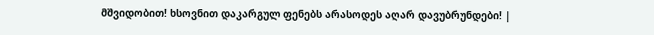მშვიდობით! ხსოვნით დაკარგულ ფენებს არასოდეს აღარ დავუბრუნდები! |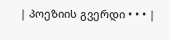| პოეზიის გვერდი • • • |